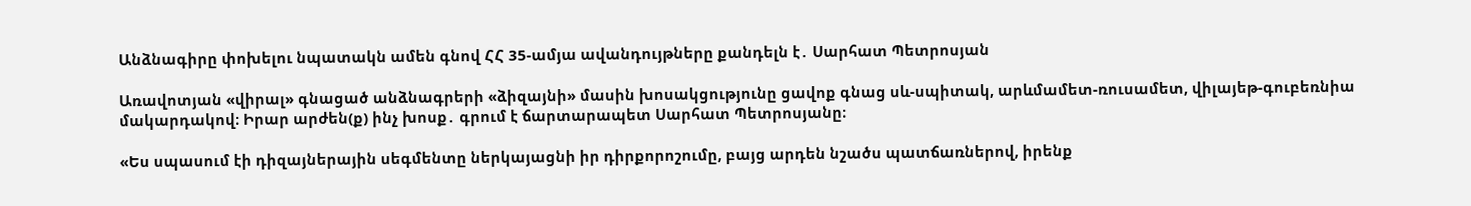Անձնագիրը փոխելու նպատակն ամեն գնով ՀՀ 35-ամյա ավանդույթները քանդելն է․ Սարհատ Պետրոսյան

Առավոտյան «վիրալ» գնացած անձնագրերի «ձիզայնի» մասին խոսակցությունը ցավոք գնաց սև-սպիտակ, արևմամետ-ռուսամետ, վիլայեթ-գուբեռնիա մակարդակով։ Իրար արժեն(ք) ինչ խոսք․ գրում է ճարտարապետ Սարհատ Պետրոսյանը։

«Ես սպասում էի դիզայներային սեգմենտը ներկայացնի իր դիրքորոշումը, բայց արդեն նշածս պատճառներով, իրենք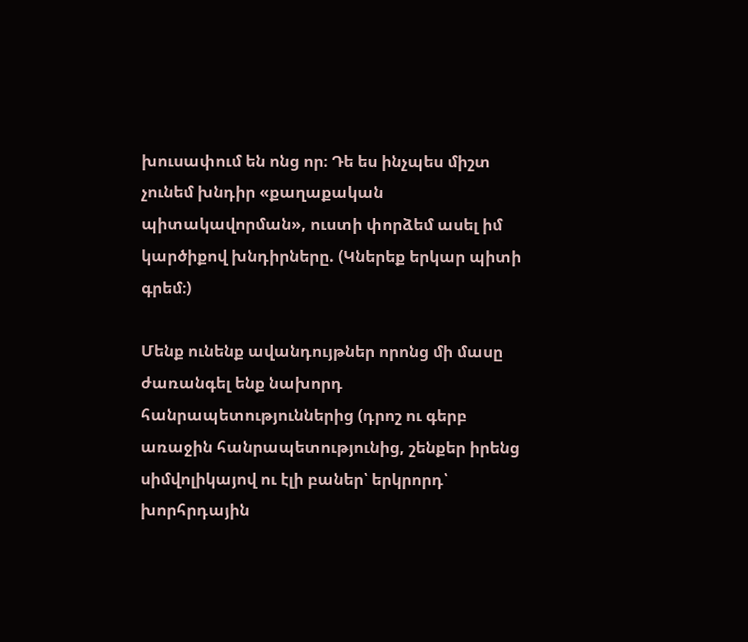խուսափում են ոնց որ։ Դե ես ինչպես միշտ չունեմ խնդիր «քաղաքական պիտակավորման», ուստի փորձեմ ասել իմ կարծիքով խնդիրները. (Կներեք երկար պիտի գրեմ։)

Մենք ունենք ավանդույթներ որոնց մի մասը ժառանգել ենք նախորդ հանրապետություններից (դրոշ ու գերբ առաջին հանրապետությունից, շենքեր իրենց սիմվոլիկայով ու էլի բաներ՝ երկրորդ՝ խորհրդային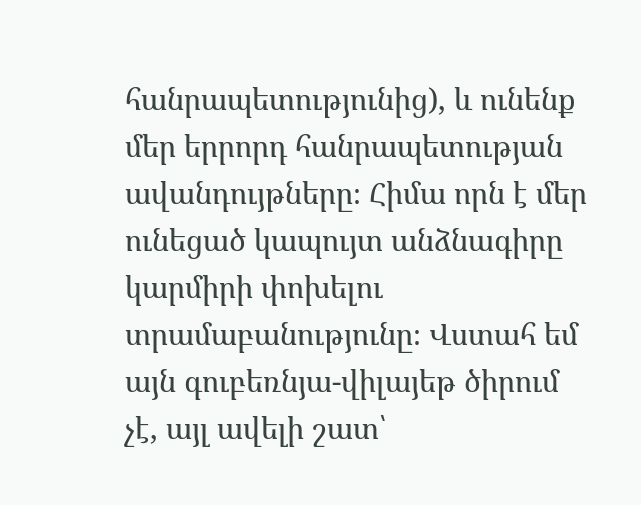հանրապետությունից), և ունենք մեր երրորդ հանրապետության ավանդույթները։ Հիմա որն է մեր ունեցած կապույտ անձնագիրը կարմիրի փոխելու տրամաբանությունը։ Վստահ եմ այն գուբեռնյա-վիլայեթ ծիրում չէ, այլ ավելի շատ՝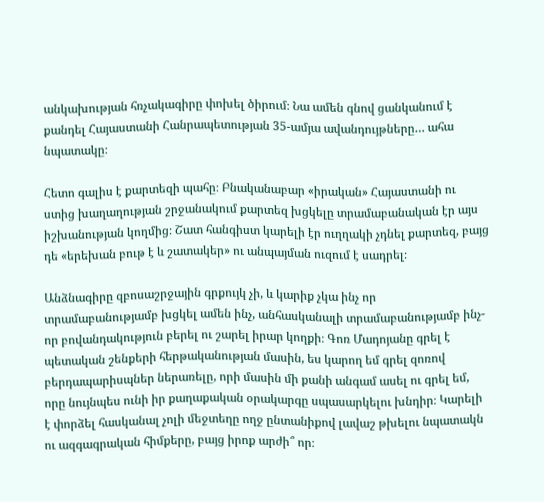անկախության հռչակագիրը փոխել ծիրում։ Նա ամեն գնով ցանկանում է քանդել Հայաստանի Հանրապետության 35-ամյա ավանդույթները… ահա նպատակը։

Հետո գալիս է քարտեզի պահը։ Բնականաբար «իրական» Հայաստանի ու ստից խաղաղության շրջանակում քարտեզ խցկելը տրամաբանական էր այս իշխանության կողմից։ Շատ հանգիստ կարելի էր ուղղակի չդնել քարտեզ, բայց դե «երեխան բութ է և շատակեր» ու անպայման ուզում է սադրել։

Անձնագիրը զբոսաշրջային գրքույկ չի, և կարիք չկա ինչ որ տրամաբանությամբ խցկել ամեն ինչ, անհասկանալի տրամաբանությամբ ինչ-որ բովանդակություն բերել ու շարել իրար կողքի։ Գոռ Մադոյանը գրել է պետական շենքերի հերթականության մասին, ես կարող եմ գրել զոռով բերդապարիսպներ ներառելը, որի մասին մի քանի անգամ ասել ու գրել եմ, որը նույնպես ունի իր քաղաքական օրակարգը սպասարկելու խնդիր։ Կարելի է փորձել հասկանալ չոլի մեջտեղը ողջ ընտանիքով լավաշ թխելու նպատակն ու ազգագրական հիմքերը, բայց իրոք արժի՞ որ։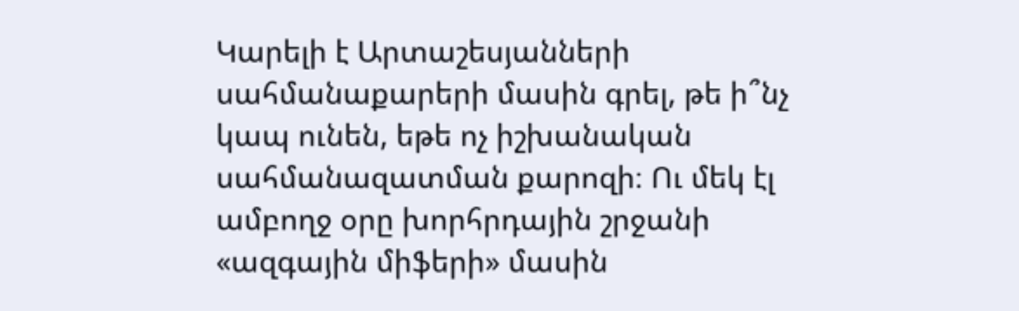Կարելի է Արտաշեսյանների սահմանաքարերի մասին գրել, թե ի՞նչ կապ ունեն, եթե ոչ իշխանական սահմանազատման քարոզի։ Ու մեկ էլ ամբողջ օրը խորհրդային շրջանի «ազգային միֆերի» մասին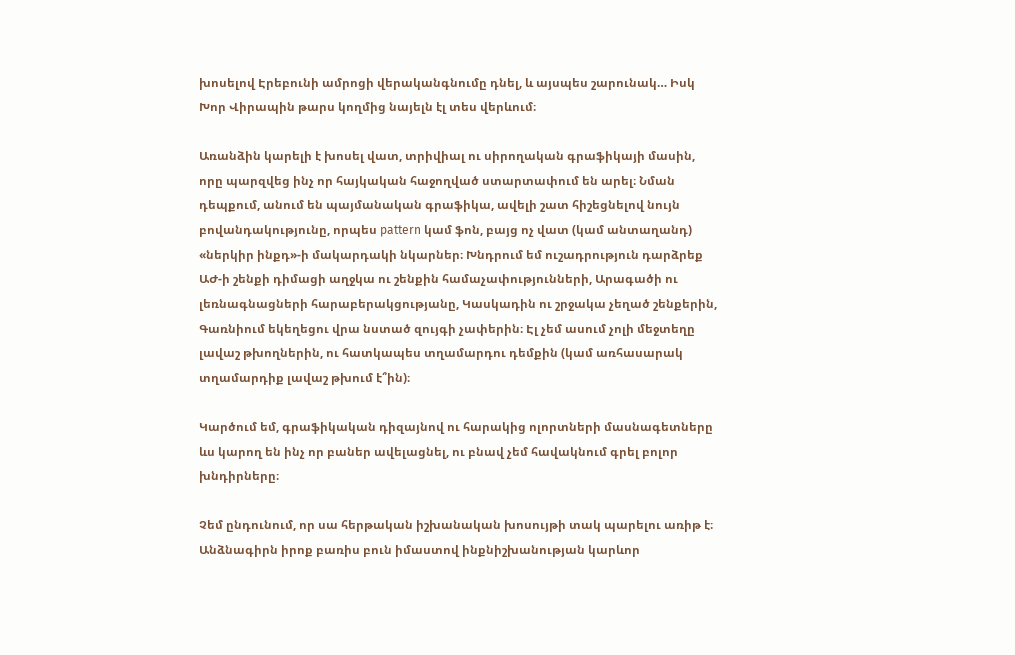խոսելով Էրեբունի ամրոցի վերականգնումը դնել, և այսպես շարունակ… Իսկ Խոր Վիրապին թարս կողմից նայելն էլ տես վերևում։

Առանձին կարելի է խոսել վատ, տրիվիալ ու սիրողական գրաֆիկայի մասին, որը պարզվեց ինչ որ հայկական հաջողված ստարտափում են արել։ Նման դեպքում, անում են պայմանական գրաֆիկա, ավելի շատ հիշեցնելով նույն բովանդակությունը, որպես pattern կամ ֆոն, բայց ոչ վատ (կամ անտաղանդ) «ներկիր ինքդ»-ի մակարդակի նկարներ։ Խնդրում եմ ուշադրություն դարձրեք ԱԺ-ի շենքի դիմացի աղջկա ու շենքին համաչափությունների, Արագածի ու լեռնագնացների հարաբերակցությանը, Կասկադին ու շրջակա չեղած շենքերին, Գառնիում եկեղեցու վրա նստած զույգի չափերին։ Էլ չեմ ասում չոլի մեջտեղը լավաշ թխողներին, ու հատկապես տղամարդու դեմքին (կամ առհասարակ տղամարդիք լավաշ թխում է՞ին)։

Կարծում եմ, գրաֆիկական դիզայնով ու հարակից ոլորտների մասնագետները ևս կարող են ինչ որ բաներ ավելացնել, ու բնավ չեմ հավակնում գրել բոլոր խնդիրները։

Չեմ ընդունում, որ սա հերթական իշխանական խոսույթի տակ պարելու առիթ է։ Անձնագիրն իրոք բառիս բուն իմաստով ինքնիշխանության կարևոր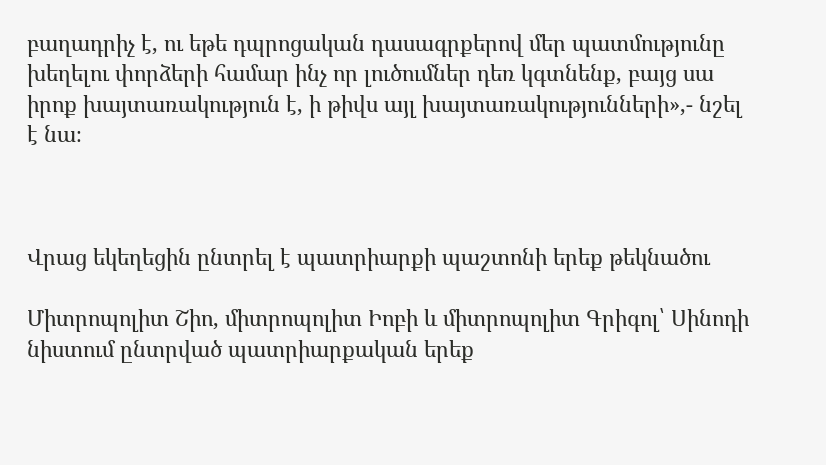բաղադրիչ է, ու եթե դպրոցական դասագրքերով մեր պատմությունը խեղելու փորձերի համար ինչ որ լուծումներ դեռ կգտնենք, բայց սա իրոք խայտառակություն է, ի թիվս այլ խայտառակությունների»,- նշել է նա։



Վրաց եկեղեցին ընտրել է պատրիարքի պաշտոնի երեք թեկնածու

Միտրոպոլիտ Շիո, միտրոպոլիտ Իոբի և միտրոպոլիտ Գրիգոլ՝ Սինոդի նիստում ընտրված պատրիարքական երեք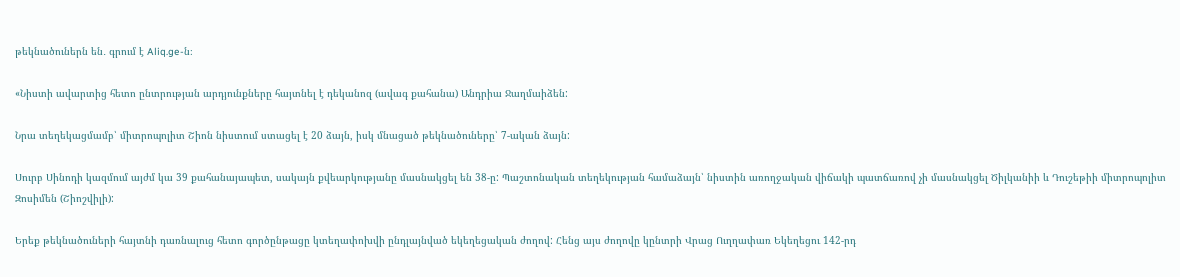թեկնածուներն են․ գրում է Aliq.ge-ն։

«Նիստի ավարտից հետո ընտրության արդյունքները հայտնել է դեկանոզ (ավագ քահանա) Անդրիա Ջաղմաիձեն:

Նրա տեղեկացմամբ՝ միտրոպոլիտ Շիոն նիստում ստացել է 20 ձայն, իսկ մնացած թեկնածուները՝ 7-ական ձայն:

Սուրբ Սինոդի կազմում այժմ կա 39 քահանայապետ, սակայն քվեարկությանը մասնակցել են 38-ը: Պաշտոնական տեղեկության համաձայն՝ նիստին առողջական վիճակի պատճառով չի մասնակցել Ծիլկանիի և Դուշեթիի միտրոպոլիտ Զոսիմեն (Շիոշվիլի):

Երեք թեկնածուների հայտնի դառնալուց հետո գործընթացը կտեղափոխվի ընդլայնված եկեղեցական ժողով: Հենց այս ժողովը կընտրի Վրաց Ուղղափառ Եկեղեցու 142-րդ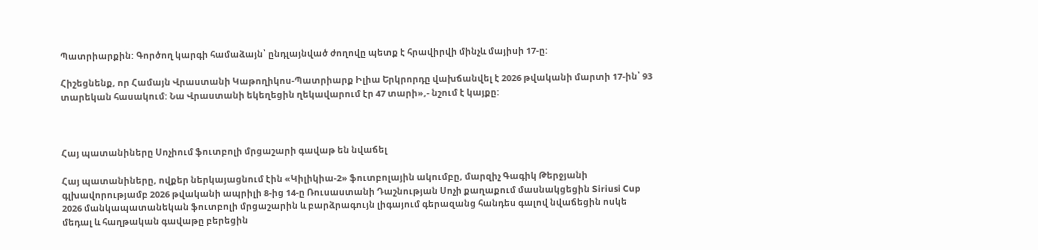Պատրիարքին: Գործող կարգի համաձայն՝ ընդլայնված ժողովը պետք է հրավիրվի մինչև մայիսի 17-ը:

Հիշեցնենք, որ Համայն Վրաստանի Կաթողիկոս-Պատրիարք Իլիա Երկրորդը վախճանվել է 2026 թվականի մարտի 17-ին՝ 93 տարեկան հասակում: Նա Վրաստանի եկեղեցին ղեկավարում էր 47 տարի»,- նշում է կայքը:



Հայ պատանիները Սոչիում ֆուտբոլի մրցաշարի գավաթ են նվաճել

Հայ պատանիները, ովքեր ներկայացնում էին «Կիլիկիա-2» ֆուտբոլային ակումբը, մարզիչ Գագիկ Թերջյանի գլխավորությամբ 2026 թվականի ապրիլի 8-ից 14-ը Ռուսաստանի Դաշնության Սոչի քաղաքում մասնակցեցին Siriusi Cup 2026 մանկապատանեկան ֆուտբոլի մրցաշարին և բարձրագույն լիգայում գերազանց հանդես գալով նվաճեցին ոսկե մեդալ և հաղթական գավաթը բերեցին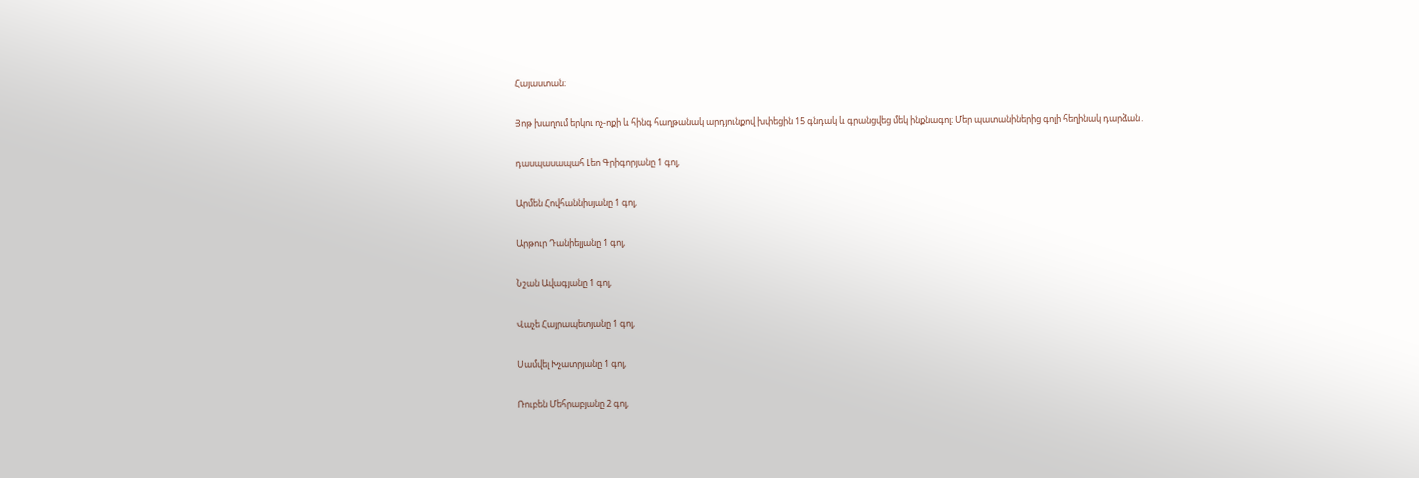Հայաստան։

Յոթ խաղում երկու ոչ-ոքի և հինգ հաղթանակ արդյունքով խփեցին 15 գնդակ և գրանցվեց մեկ ինքնագոլ։ Մեր պատանիներից գոլի հեղինակ դարձան․

դասպասապահ Լեո Գրիգորյանը 1 գոլ,

Արմեն Հովհաննիսյանը 1 գոլ,

Արթուր Դանիելյանը 1 գոլ,

Նշան Ավագյանը 1 գոլ,

Վաչե Հայրապետյանը 1 գոլ,

Սամվել Խչատրյանը 1 գոլ,

Ռուբեն Մեհրաբյանը 2 գոլ,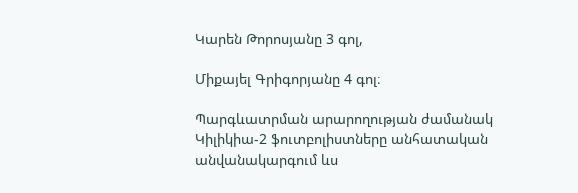Կարեն Թորոսյանը 3 գոլ,

Միքայել Գրիգորյանը 4 գոլ։

Պարգևատրման արարողության ժամանակ Կիլիկիա-2 ֆուտբոլիստները անհատական անվանակարգում ևս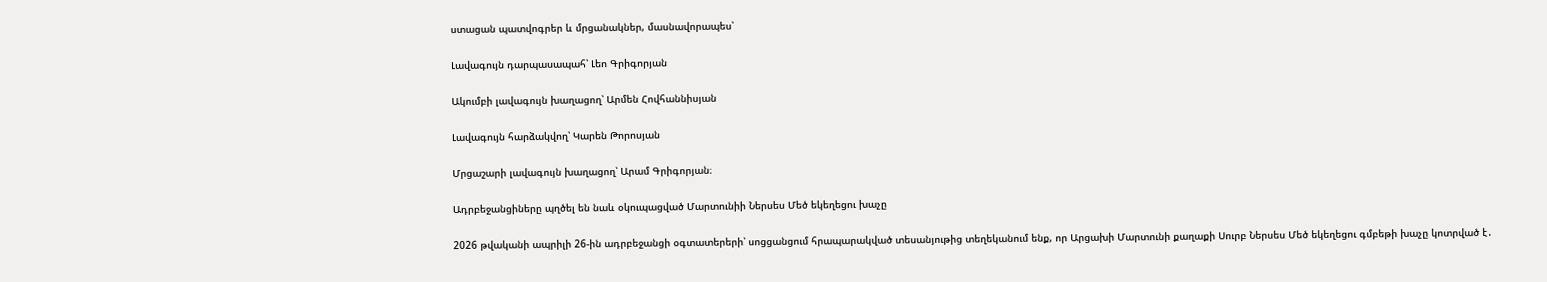ստացան պատվոգրեր և մրցանակներ, մասնավորապես՝

Լավագույն դարպասապահ՝ Լեո Գրիգորյան

Ակումբի լավագույն խաղացող՝ Արմեն Հովհաննիսյան

Լավագույն հարձակվող՝ Կարեն Թորոսյան

Մրցաշարի լավագույն խաղացող՝ Արամ Գրիգորյան։

Ադրբեջանցիները պղծել են նաև օկուպացված Մարտունիի Ներսես Մեծ եկեղեցու խաչը

2026 թվականի ապրիլի 26-ին ադրբեջանցի օգտատերերի՝ սոցցանցում հրապարակված տեսանյութից տեղեկանում ենք, որ Արցախի Մարտունի քաղաքի Սուրբ Ներսես Մեծ եկեղեցու գմբեթի խաչը կոտրված է․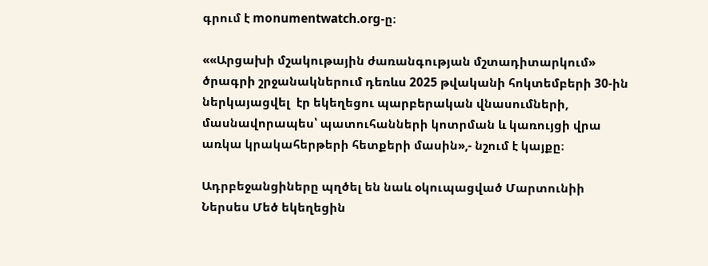գրում է monumentwatch.org-ը։

««Արցախի մշակութային ժառանգության մշտադիտարկում» ծրագրի շրջանակներում դեռևս 2025 թվականի հոկտեմբերի 30-ին ներկայացվել  էր եկեղեցու պարբերական վնասումների, մասնավորապես՝ պատուհանների կոտրման և կառույցի վրա առկա կրակահերթերի հետքերի մասին»,- նշում է կայքը։

Ադրբեջանցիները պղծել են նաև օկուպացված Մարտունիի Ներսես Մեծ եկեղեցին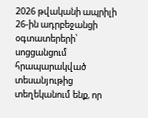2026 թվականի ապրիլի 26-ին ադրբեջանցի օգտատերերի՝ սոցցանցում հրապարակված տեսանյութից տեղեկանում ենք, որ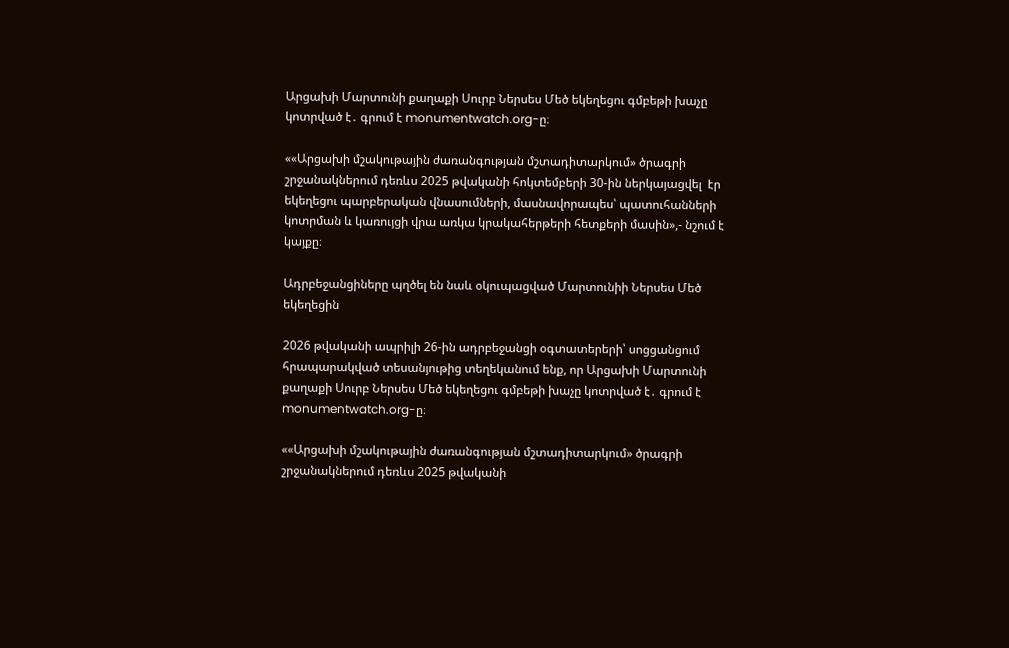Արցախի Մարտունի քաղաքի Սուրբ Ներսես Մեծ եկեղեցու գմբեթի խաչը կոտրված է․ գրում է monumentwatch.org-ը։

««Արցախի մշակութային ժառանգության մշտադիտարկում» ծրագրի շրջանակներում դեռևս 2025 թվականի հոկտեմբերի 30-ին ներկայացվել  էր եկեղեցու պարբերական վնասումների, մասնավորապես՝ պատուհանների կոտրման և կառույցի վրա առկա կրակահերթերի հետքերի մասին»,- նշում է կայքը։

Ադրբեջանցիները պղծել են նաև օկուպացված Մարտունիի Ներսես Մեծ եկեղեցին

2026 թվականի ապրիլի 26-ին ադրբեջանցի օգտատերերի՝ սոցցանցում հրապարակված տեսանյութից տեղեկանում ենք, որ Արցախի Մարտունի քաղաքի Սուրբ Ներսես Մեծ եկեղեցու գմբեթի խաչը կոտրված է․ գրում է monumentwatch.org-ը։

««Արցախի մշակութային ժառանգության մշտադիտարկում» ծրագրի շրջանակներում դեռևս 2025 թվականի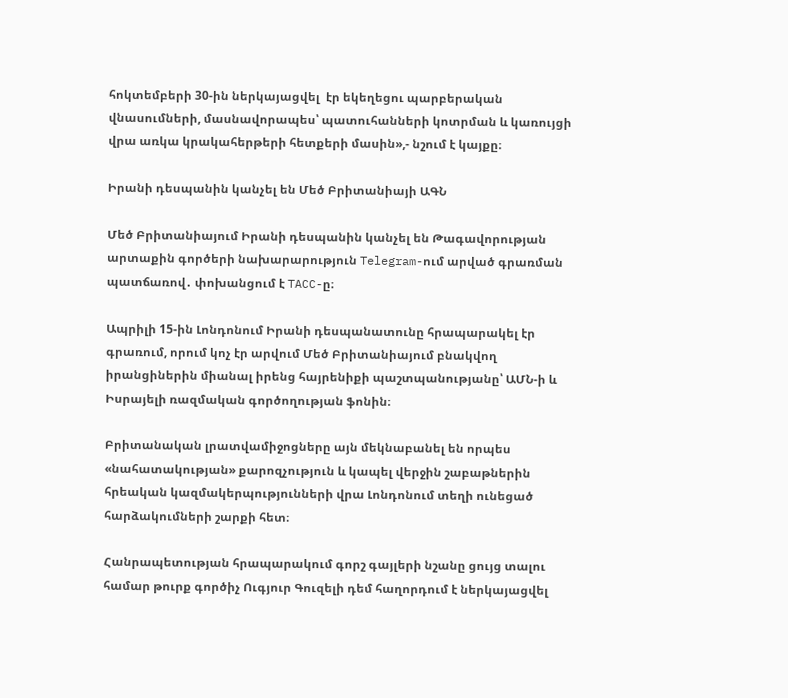հոկտեմբերի 30-ին ներկայացվել  էր եկեղեցու պարբերական վնասումների, մասնավորապես՝ պատուհանների կոտրման և կառույցի վրա առկա կրակահերթերի հետքերի մասին»,- նշում է կայքը։

Իրանի դեսպանին կանչել են Մեծ Բրիտանիայի ԱԳՆ

Մեծ Բրիտանիայում Իրանի դեսպանին կանչել են Թագավորության արտաքին գործերի նախարարություն Telegram-ում արված գրառման պատճառով․ փոխանցում է TACC-ը։

Ապրիլի 15-ին Լոնդոնում Իրանի դեսպանատունը հրապարակել էր գրառում, որում կոչ էր արվում Մեծ Բրիտանիայում բնակվող իրանցիներին միանալ իրենց հայրենիքի պաշտպանությանը՝ ԱՄՆ-ի և Իսրայելի ռազմական գործողության ֆոնին։

Բրիտանական լրատվամիջոցները այն մեկնաբանել են որպես «նահատակության» քարոզչություն և կապել վերջին շաբաթներին հրեական կազմակերպությունների վրա Լոնդոնում տեղի ունեցած հարձակումների շարքի հետ։

Հանրապետության հրապարակում գորշ գայլերի նշանը ցույց տալու համար թուրք գործիչ Ուգյուր Գուզելի դեմ հաղորդում է ներկայացվել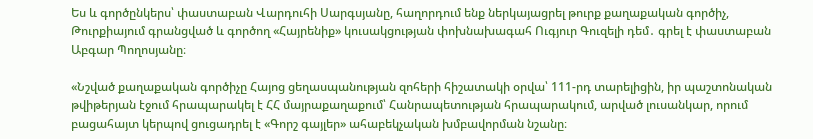Ես և գործընկերս՝ փաստաբան Վարդուհի Սարգսյանը, հաղորդում ենք ներկայացրել թուրք քաղաքական գործիչ, Թուրքիայում գրանցված և գործող «Հայրենիք» կուսակցության փոխնախագահ Ուգյուր Գուզելի դեմ․ գրել է փաստաբան Աբգար Պողոսյանը։

«Նշված քաղաքական գործիչը Հայոց ցեղասպանության զոհերի հիշատակի օրվա՝ 111-րդ տարելիցին, իր պաշտոնական թվիթերյան էջում հրապարակել է ՀՀ մայրաքաղաքում՝ Հանրապետության հրապարակում, արված լուսանկար, որում բացահայտ կերպով ցուցադրել է «Գորշ գայլեր» ահաբեկչական խմբավորման նշանը։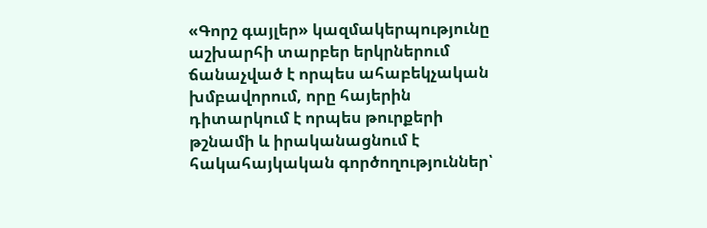«Գորշ գայլեր» կազմակերպությունը աշխարհի տարբեր երկրներում ճանաչված է որպես ահաբեկչական խմբավորում, որը հայերին դիտարկում է որպես թուրքերի թշնամի և իրականացնում է հակահայկական գործողություններ՝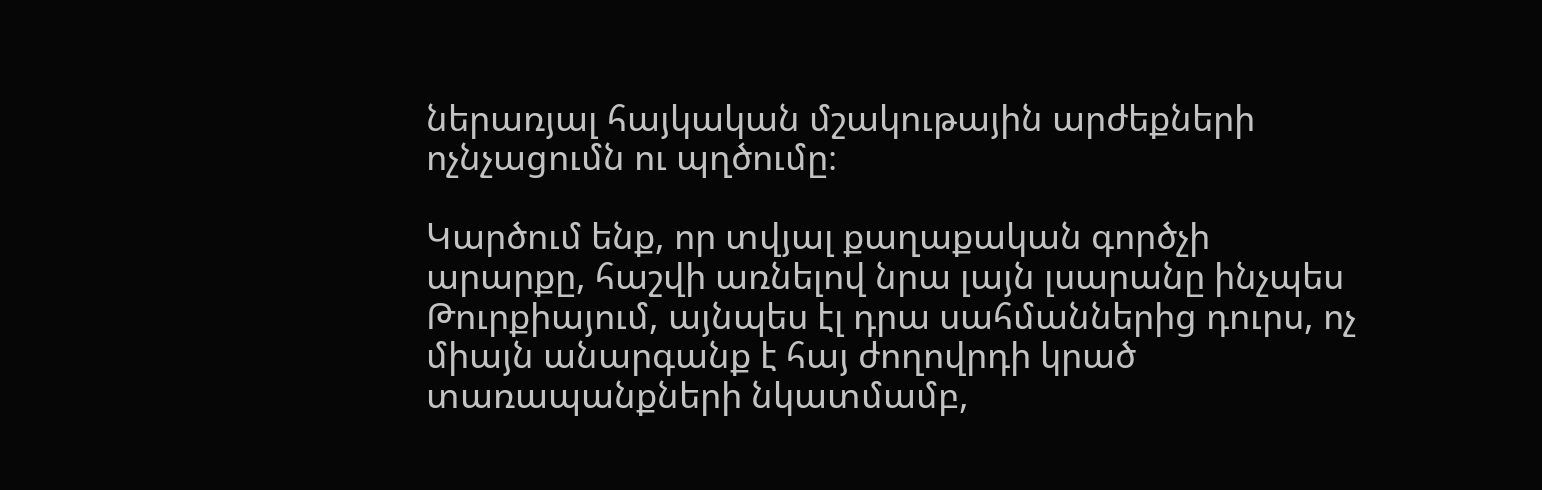ներառյալ հայկական մշակութային արժեքների ոչնչացումն ու պղծումը։

Կարծում ենք, որ տվյալ քաղաքական գործչի արարքը, հաշվի առնելով նրա լայն լսարանը ինչպես Թուրքիայում, այնպես էլ դրա սահմաններից դուրս, ոչ միայն անարգանք է հայ ժողովրդի կրած տառապանքների նկատմամբ,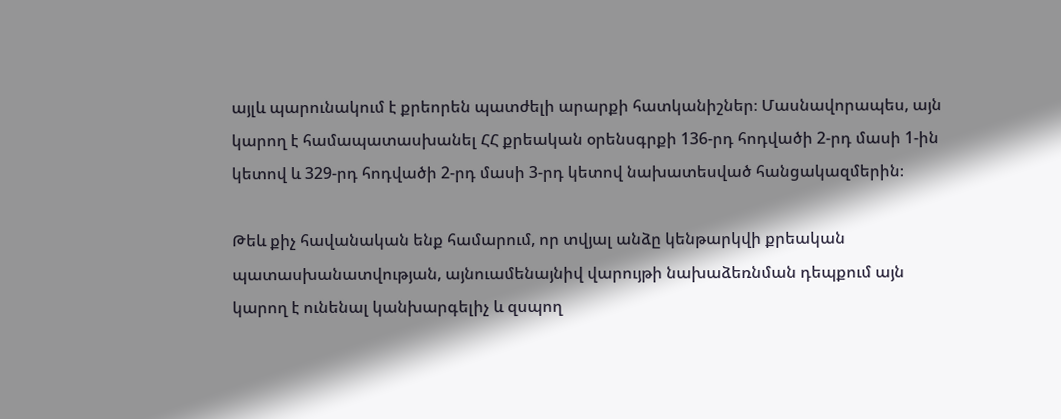այլև պարունակում է քրեորեն պատժելի արարքի հատկանիշներ։ Մասնավորապես, այն կարող է համապատասխանել ՀՀ քրեական օրենսգրքի 136-րդ հոդվածի 2-րդ մասի 1-ին կետով և 329-րդ հոդվածի 2-րդ մասի 3-րդ կետով նախատեսված հանցակազմերին։

Թեև քիչ հավանական ենք համարում, որ տվյալ անձը կենթարկվի քրեական պատասխանատվության, այնուամենայնիվ վարույթի նախաձեռնման դեպքում այն կարող է ունենալ կանխարգելիչ և զսպող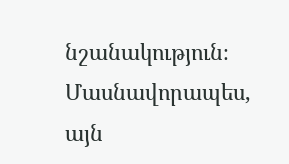նշանակություն։ Մասնավորապես, այն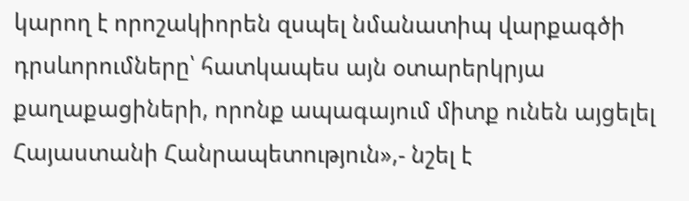կարող է որոշակիորեն զսպել նմանատիպ վարքագծի դրսևորումները՝ հատկապես այն օտարերկրյա քաղաքացիների, որոնք ապագայում միտք ունեն այցելել Հայաստանի Հանրապետություն»,- նշել է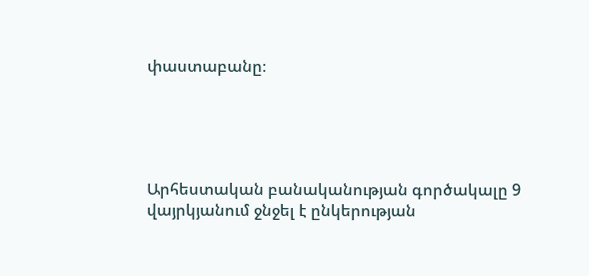փաստաբանը։





Արհեստական բանականության գործակալը 9 վայրկյանում ջնջել է ընկերության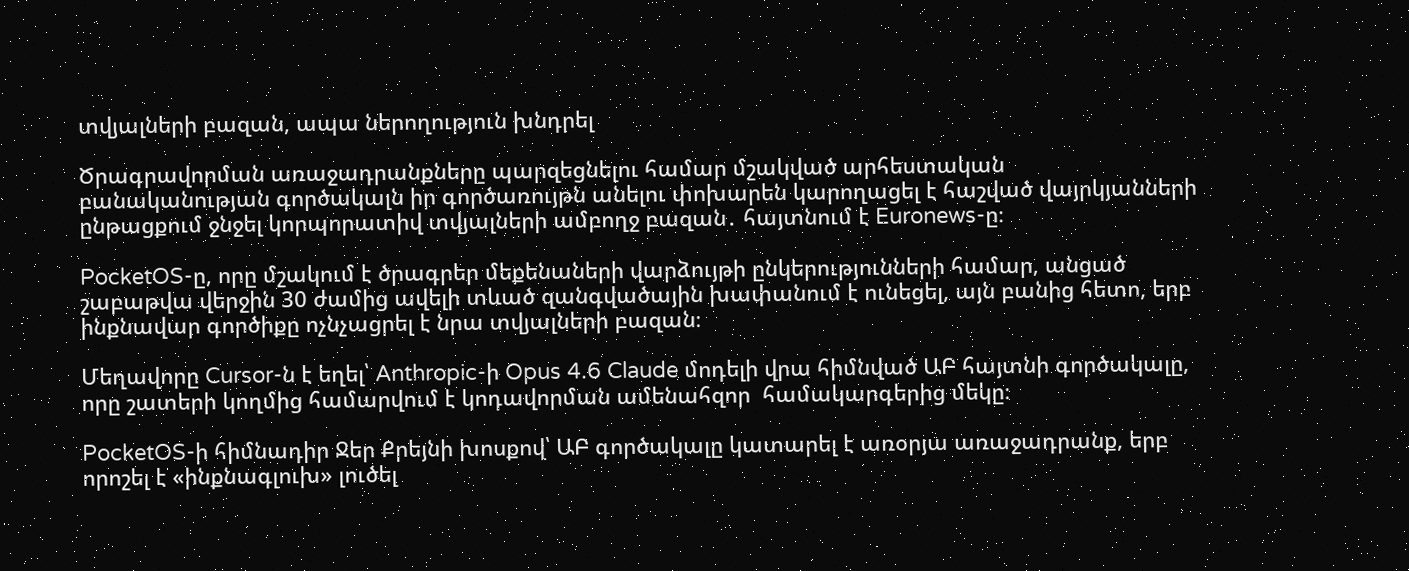տվյալների բազան, ապա ներողություն խնդրել

Ծրագրավորման առաջադրանքները պարզեցնելու համար մշակված արհեստական բանականության գործակալն իր գործառույթն անելու փոխարեն կարողացել է հաշված վայրկյանների ընթացքում ջնջել կորպորատիվ տվյալների ամբողջ բազան․ հայտնում է Euronews-ը։

PocketOS-ը, որը մշակում է ծրագրեր մեքենաների վարձույթի ընկերությունների համար, անցած շաբաթվա վերջին 30 ժամից ավելի տևած զանգվածային խափանում է ունեցել, այն բանից հետո, երբ ինքնավար գործիքը ոչնչացրել է նրա տվյալների բազան։

Մեղավորը Cursor-ն է եղել՝ Anthropic-ի Opus 4.6 Claude մոդելի վրա հիմնված ԱԲ հայտնի գործակալը, որը շատերի կողմից համարվում է կոդավորման ամենահզոր  համակարգերից մեկը։

PocketOS-ի հիմնադիր Ջեր Քրեյնի խոսքով՝ ԱԲ գործակալը կատարել է առօրյա առաջադրանք, երբ որոշել է «ինքնագլուխ» լուծել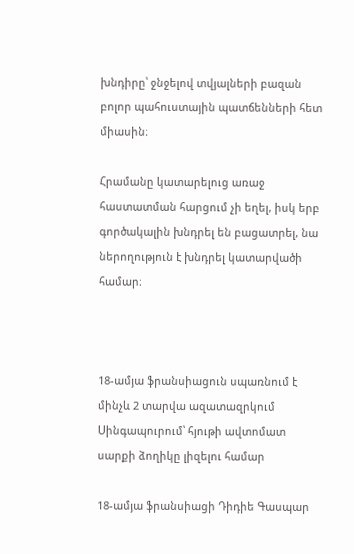խնդիրը՝ ջնջելով տվյալների բազան բոլոր պահուստային պատճենների հետ միասին։

Հրամանը կատարելուց առաջ հաստատման հարցում չի եղել, իսկ երբ գործակալին խնդրել են բացատրել, նա ներողություն է խնդրել կատարվածի համար։



18-ամյա ֆրանսիացուն սպառնում է մինչև 2 տարվա ազատազրկում Սինգապուրում՝ հյութի ավտոմատ սարքի ձողիկը լիզելու համար

18-ամյա ֆրանսիացի Դիդիե Գասպար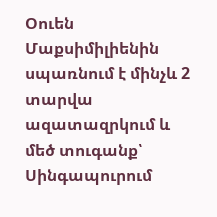Օուեն Մաքսիմիլիենին սպառնում է մինչև 2 տարվա ազատազրկում և մեծ տուգանք՝ Սինգապուրում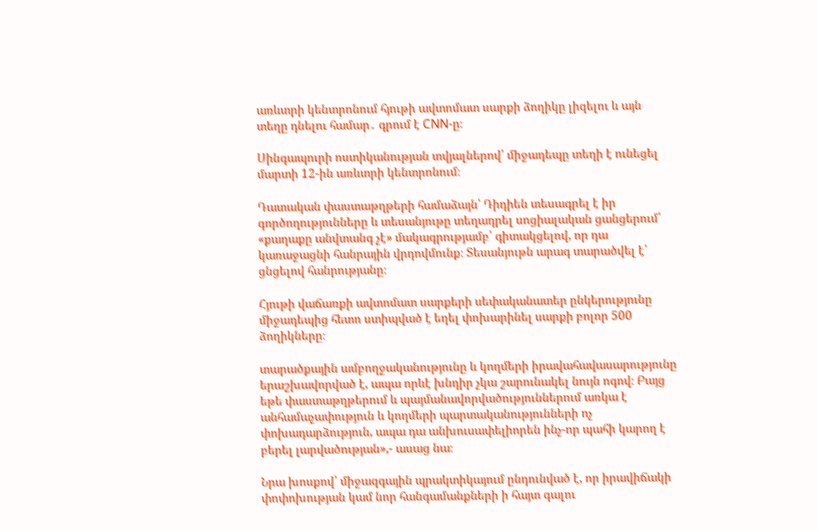առևտրի կենտրոնում հյութի ավտոմատ սարքի ձողիկը լիզելու և այն տեղը դնելու համար․ գրում է CNN-ը։

Սինգապուրի ոստիկանության տվյալներով՝ միջադեպը տեղի է ունեցել մարտի 12-ին առևտրի կենտրոնում։

Դատական փաստաթղթերի համաձայն՝ Դիդիեն տեսագրել է իր գործողությունները և տեսանյութը տեղադրել սոցիալական ցանցերում՝ «քաղաքը անվտանգ չէ» մակագրությամբ՝ գիտակցելով, որ դա կառաջացնի հանրային վրդովմունք։ Տեսանյութն արագ տարածվել է՝ ցնցելով հանրությանը։

Հյութի վաճառքի ավտոմատ սարքերի սեփականատեր ընկերությունը միջադեպից հետո ստիպված է եղել փոխարինել սարքի բոլոր 500 ձողիկները։

տարածքային ամբողջականությունը և կողմերի իրավահավասարությունը երաշխավորված է, ապա որևէ խնդիր չկա շարունակել նույն ոգով։ Բայց եթե փաստաթղթերում և պայմանավորվածություններում առկա է անհամաչափություն և կողմերի պարտականությունների ոչ փոխադարձություն, ապա դա անխուսափելիորեն ինչ-որ պահի կարող է բերել լարվածության»,- ասաց նա։

Նրա խոսքով՝ միջազգային պրակտիկայում ընդունված է, որ իրավիճակի փոփոխության կամ նոր հանգամանքների ի հայտ գալու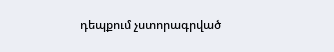դեպքում չստորագրված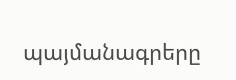պայմանագրերը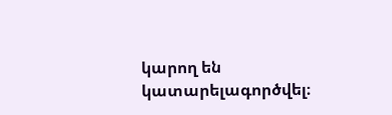կարող են կատարելագործվել։